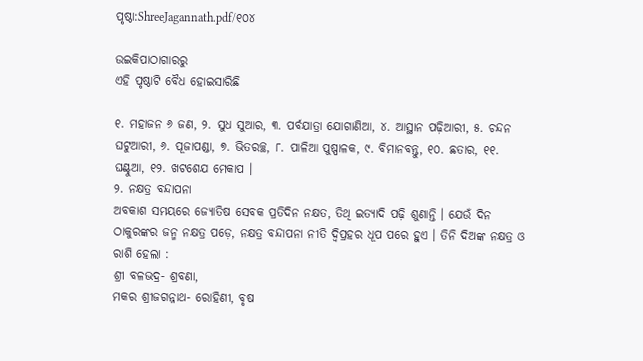ପୃଷ୍ଠା:ShreeJagannath.pdf/୧୦୪

ଉଇକିପାଠାଗାର‌ରୁ
ଏହି ପୃଷ୍ଠାଟି ବୈଧ ହୋଇସାରିଛି

୧. ମହାଜନ ୬ ଜଣ, ୨. ସୁଧ ସୁଆର, ୩. ପର୍ବଯାତ୍ରା ଯୋଗାଣିଆ, ୪. ଆସ୍ଥାନ ପଢ଼ିଆରୀ, ୫. ଚନ୍ଦନ ଘଟୁଆରୀ, ୬. ପୂଜାପଣ୍ଡା, ୭. ଭିତରଚ୍ଛ, ୮. ପାଳିଆ ପୁଷ୍ପାଳକ, ୯. ବିମାନବନ୍ତୁ, ୧୦. ଛତାର, ୧୧. ଘଣ୍ଟୁଆ, ୧୨. ଖଟଶେଯ ମେକାପ ।
୨. ନକ୍ଷତ୍ର ବନ୍ଦାପନା
ଅବକାଶ ସମୟରେ ଜ୍ୟୋତିଷ ସେବକ ପ୍ରତିଦିନ ନକ୍ଷତ, ତିଥି ଇତ୍ୟାଦି ପଢ଼ି ଶୁଣାନ୍ତି । ଯେଉଁ ଦିନ ଠାକୁରଙ୍କର ଜନ୍ମ ନକ୍ଷତ୍ର ପଡ଼େ, ନକ୍ଷତ୍ର ବନ୍ଦାପନା ନୀତି ଦ୍ବିପ୍ରହର ଧୂପ ପରେ ହୁଏ । ତିନି ଦିଅଙ୍କ ନକ୍ଷତ୍ର ଓ ରାଶି ହେଲା :
ଶ୍ରୀ ବଳଭଦ୍ର- ଶ୍ରବଣା,
ମକର ଶ୍ରୀଜଗନ୍ନାଥ- ରୋହିଣୀ, ବୃଷ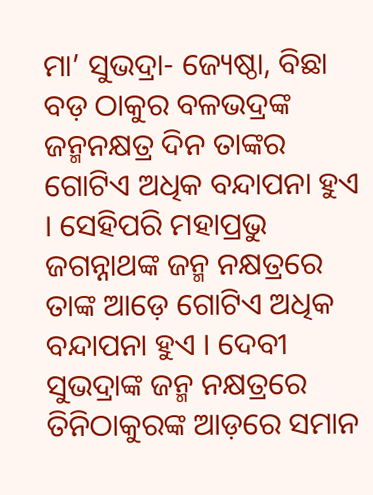ମା’ ସୁଭଦ୍ରା- ଜ୍ୟେଷ୍ଠା, ବିଛା
ବଡ଼ ଠାକୁର ବଳଭଦ୍ରଙ୍କ ଜନ୍ମନକ୍ଷତ୍ର ଦିନ ତାଙ୍କର ଗୋଟିଏ ଅଧିକ ବନ୍ଦାପନା ହୁଏ । ସେହିପରି ମହାପ୍ରଭୁ ଜଗନ୍ନାଥଙ୍କ ଜନ୍ମ ନକ୍ଷତ୍ରରେ ତାଙ୍କ ଆଡ଼େ ଗୋଟିଏ ଅଧିକ ବନ୍ଦାପନା ହୁଏ । ଦେବୀ ସୁଭଦ୍ରାଙ୍କ ଜନ୍ମ ନକ୍ଷତ୍ରରେ ତିନିଠାକୁରଙ୍କ ଆଡ଼ରେ ସମାନ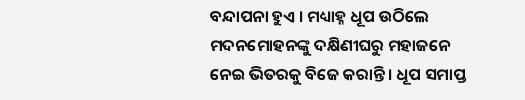ବନ୍ଦାପନା ହୁଏ । ମଧ୍ୟାହ୍ନ ଧୂପ ଉଠିଲେ ମଦନମୋହନଙ୍କୁ ଦକ୍ଷିଣୀଘରୁ ମହାଜନେ ନେଇ ଭିତରକୁ ବିଜେ କରାନ୍ତି । ଧୂପ ସମାପ୍ତ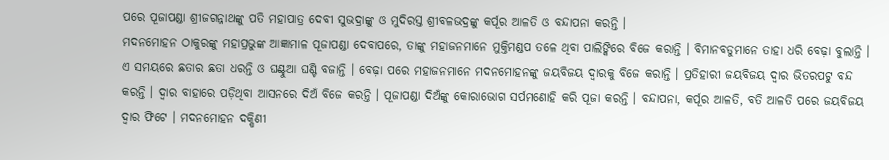ପରେ ପୂଜାପଣ୍ଡା ଶ୍ରୀଜଗନ୍ନାଥଙ୍କୁ ପତି ମହାପାତ୍ର ଦେବୀ ସୁଭଦ୍ରାଙ୍କୁ ଓ ମୁଦିରସ୍ତ ଶ୍ରୀବଳଭଦ୍ରଙ୍କୁ କର୍ପୂର ଆଳତି ଓ ବନ୍ଦାପନା କରନ୍ତି ।
ମଦନମୋହନ ଠାକୁରଙ୍କୁ ମହାପ୍ରଭୁଙ୍କ ଆଜ୍ଞାମାଳ ପୂଜାପଣ୍ଡା ଦେବାପରେ, ତାଙ୍କୁ ମହାଜନମାନେ ମୁକ୍ତିମଣ୍ଡପ ତଳେ ଥିବା ପାଲିଙ୍କିରେ ବିଜେ କରାନ୍ତି । ବିମାନବଡୁମାନେ ତାହା ଧରି ବେଢ଼ା ବୁଲାନ୍ତି । ଏ ସମୟରେ ଛତାର ଛତା ଧରନ୍ତି ଓ ଘଣ୍ଟୁଆ ଘଣ୍ଟି ବଜାନ୍ତି । ବେଢ଼ା ପରେ ମହାଜନମାନେ ମଦନମୋହନଙ୍କୁ ଜୟବିଜୟ ଦ୍ୱାରକୁ ବିଜେ କରାନ୍ତି । ପ୍ରତିହାରୀ ଜୟବିଜୟ ଦ୍ୱାର ଭିତରପଟୁ ବନ୍ଦ କରନ୍ତି । ଦ୍ୱାର ବାହାରେ ପଡ଼ିଥିବା ଆସନରେ ଦିଅଁ ବିଜେ କରନ୍ତି । ପୂଜାପଣ୍ଡା ଦିଅଁଙ୍କୁ କୋରାଭୋଗ ସର୍ପମଣୋହି କରି ପୂଜା କରନ୍ତି । ବନ୍ଦାପନା, କର୍ପୂର ଆଳତି, ବତି ଆଳତି ପରେ ଜୟବିଜୟ ଦ୍ୱାର ଫିଟେ । ମଦନମୋହନ ଦକ୍ଷିଣୀ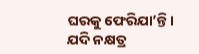ଘରକୁ ଫେରିଯା’ନ୍ତି ।
ଯଦି ନକ୍ଷତ୍ର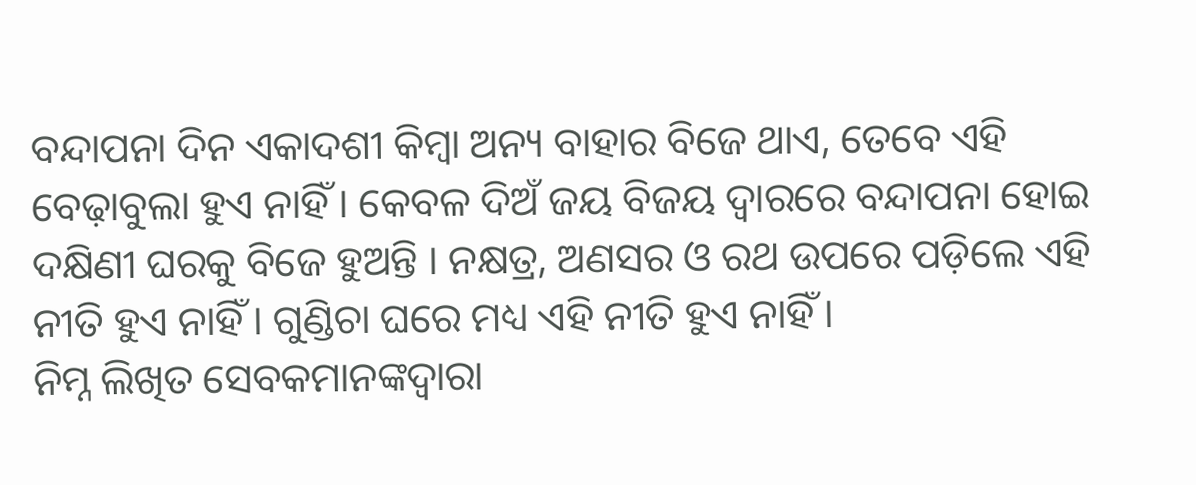ବନ୍ଦାପନା ଦିନ ଏକାଦଶୀ କିମ୍ବା ଅନ୍ୟ ବାହାର ବିଜେ ଥାଏ, ତେବେ ଏହି ବେଢ଼ାବୁଲା ହୁଏ ନାହିଁ । କେବଳ ଦିଅଁ ଜୟ ବିଜୟ ଦ୍ବାରରେ ବନ୍ଦାପନା ହୋଇ ଦକ୍ଷିଣୀ ଘରକୁ ବିଜେ ହୁଅନ୍ତି । ନକ୍ଷତ୍ର, ଅଣସର ଓ ରଥ ଉପରେ ପଡ଼ିଲେ ଏହି ନୀତି ହୁଏ ନାହିଁ । ଗୁଣ୍ଡିଚା ଘରେ ମଧ୍ୟ ଏହି ନୀତି ହୁଏ ନାହିଁ ।
ନିମ୍ନ ଲିଖିତ ସେବକମାନଙ୍କଦ୍ୱାରା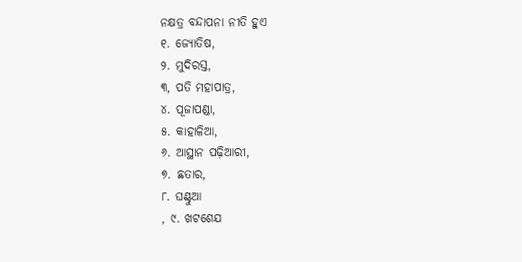ନକ୍ଷତ୍ର ବନ୍ଦାପନା ନୀତି ହୁଏ
୧. ଜ୍ୟୋତିଷ,
୨. ମୁଦିରସ୍ତ,
୩, ପତି ମହାପାତ୍ର,
୪. ପୂଜାପଣ୍ଡା,
୫. କାହାଳିଆ,
୬. ଆସ୍ଥାନ ପଢ଼ିଆରୀ,
୭. ଛତାର,
୮. ଘଣ୍ଟୁଆ
, ୯. ଖଟଶେଯ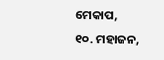ମେକାପ,
୧୦. ମହାଜନ,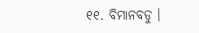୧୧. ବିମାନବଡୁ ।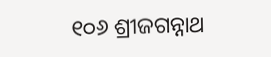୧୦୬ ଶ୍ରୀଜଗନ୍ନାଥ